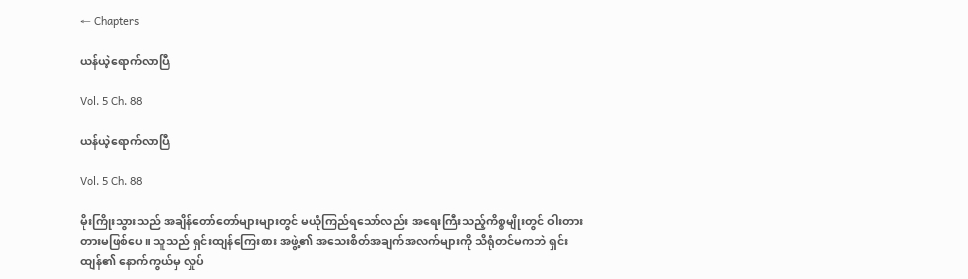← Chapters

ယန်ယဲ့ရောက်လာပြီ

Vol. 5 Ch. 88

ယန်ယဲ့ရောက်လာပြီ

Vol. 5 Ch. 88

မိုးကြိုးသွားသည် အချိန်တော်တော်များများတွင် မယုံကြည်ရသော်လည်း အရေးကြီးသည့်ကိစ္စမျိုးတွင် ဝါးတားတားမဖြစ်ပေ။ သူသည် ရှင်းထျန်ကြေးစား အဖွဲ့၏ အသေးစိတ်အချက်အလက်များကို သိရုံတင်မကဘဲ ရှင်းထျန်၏ နောက်ကွယ်မှ လှုပ်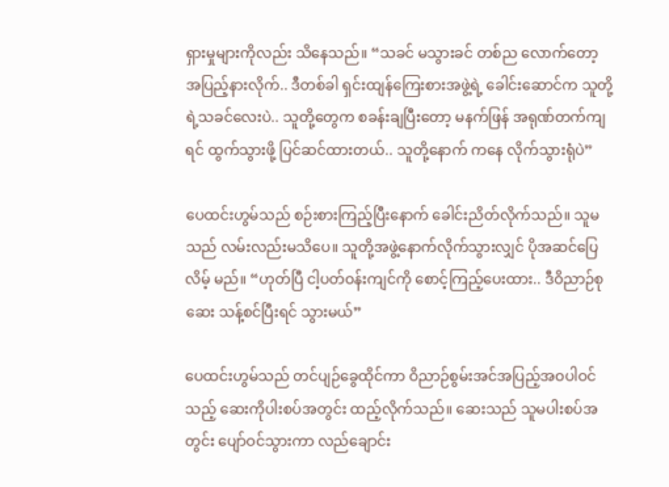ရှားမှုများကိုလည်း သိနေသည်။ “သခင် မသွားခင် တစ်ည လောက်တော့ အပြည့်နားလိုက်.. ဒီတစ်ခါ ရှင်းထျန်ကြေးစားအဖွဲ့ရဲ့ ခေါင်းဆောင်က သူတို့ရဲ့သခင်လေးပဲ.. သူတို့တွေက စခန်းချပြီးတော့ မနက်ဖြန် အရုဏ်တက်ကျရင် ထွက်သွားဖို့ ပြင်ဆင်ထားတယ်.. သူတို့နောက် ကနေ လိုက်သွားရုံပဲ”

ပေထင်းဟွမ်သည် စဉ်းစားကြည့်ပြီးနောက် ခေါင်းညိတ်လိုက်သည်။ သူမ သည် လမ်းလည်းမသိပေ။ သူတို့အဖွဲ့နောက်လိုက်သွားလျှင် ပိုအဆင်ပြေလိမ့် မည်။ “ဟုတ်ပြီ ငါ့ပတ်ဝန်းကျင်ကို စောင့်ကြည့်ပေးထား.. ဒီဝိညာဉ်စုဆေး သန့်စင်ပြီးရင် သွားမယ်”

ပေထင်းဟွမ်သည် တင်ပျဉ်ခွေထိုင်ကာ ဝိညာဉ်စွမ်းအင်အပြည့်အဝပါဝင် သည့် ဆေးကိုပါးစပ်အတွင်း ထည့်လိုက်သည်။ ဆေးသည် သူမပါးစပ်အတွင်း ပျော်ဝင်သွားကာ လည်ချောင်း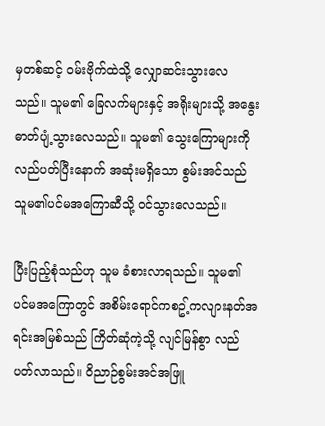မှတစ်ဆင့် ဝမ်းဗိုက်ထဲသို့ လျှောဆင်းသွားလေ သည်။ သူမ၏ ခြေလက်များနှင့် အရိုးများသို့ အနွေးဓာတ်ပျံ့သွားလေသည်။ သူမ၏ သွေးကြောများကို လည်ပတ်ပြီးနောက် အဆုံးမရှိသော စွမ်းအင်သည် သူမ၏ပင်မအကြောဆီသို့ ဝင်သွားလေသည်။

ပြီးပြည့်စုံသည်ဟု သူမ ခံစားလာရသည်။ သူမ၏ ပင်မအကြောတွင် အစိမ်းရောင်ကစဥ့်ကလျားနတ်အရင်းအမြစ်သည် ကြိတ်ဆုံကဲ့သို့ လျင်မြန်စွာ လည်ပတ်လာသည်။ ဝိညာဉ်စွမ်းအင်အဖြူ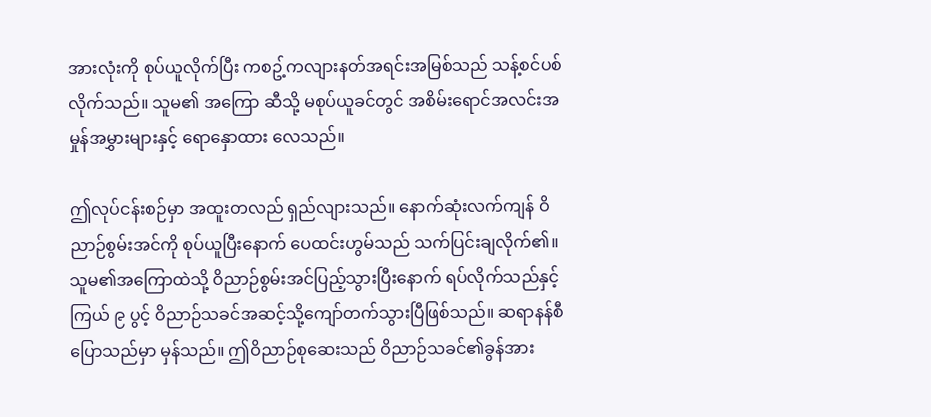အားလုံးကို စုပ်ယူလိုက်ပြီး ကစဥ့်ကလျားနတ်အရင်းအမြစ်သည် သန့်စင်ပစ်လိုက်သည်။ သူမ၏ အကြော ဆီသို့ မစုပ်ယူခင်တွင် အစိမ်းရောင်အလင်းအမှုန်အမွှားများနှင့် ရောနှောထား လေသည်။

ဤလုပ်ငန်းစဉ်မှာ အထူးတလည် ရှည်လျားသည်။ နောက်ဆုံးလက်ကျန် ဝိညာဉ်စွမ်းအင်ကို စုပ်ယူပြီးနောက် ပေထင်းဟွမ်သည် သက်ပြင်းချလိုက်၏။ သူမ၏အကြောထဲသို့ ဝိညာဉ်စွမ်းအင်ပြည့်သွားပြီးနောက် ရပ်လိုက်သည်နှင့် ကြယ် ၉ ပွင့် ဝိညာဉ်သခင်အဆင့်သို့ကျော်တက်သွားပြီဖြစ်သည်။ ဆရာနန်စီ ပြောသည်မှာ မှန်သည်။ ဤဝိညာဉ်စုဆေးသည် ဝိညာဉ်သခင်၏ခွန်အား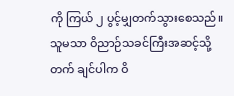ကို ကြယ် ၂ ပွင့်မျှတက်သွားစေသည်။ သူမသာ ဝိညာဉ်သခင်ကြီးအဆင့်သို့ တက် ချင်ပါက ဝိ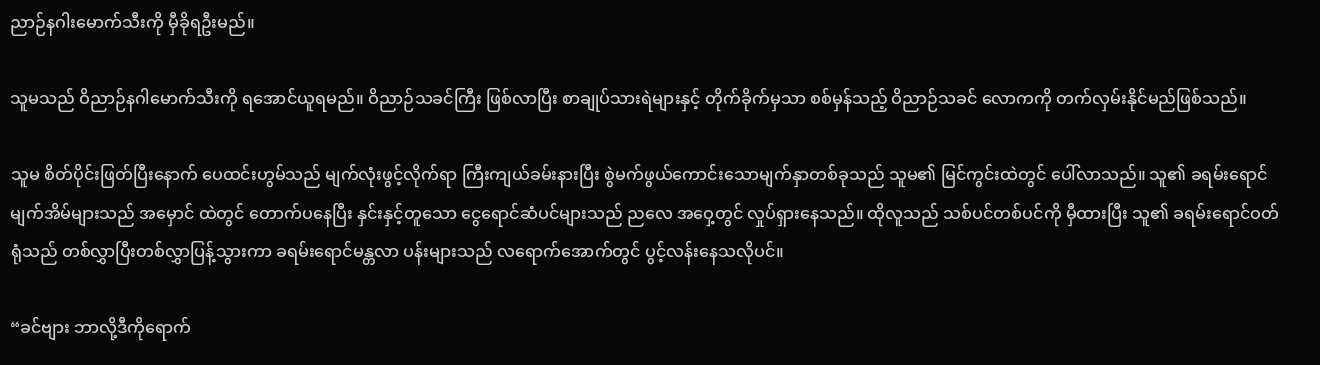ညာဉ်နဂါးမောက်သီးကို မှီခိုရဦးမည်။

သူမသည် ဝိညာဉ်နဂါမောက်သီးကို ရအောင်ယူရမည်။ ဝိညာဉ်သခင်ကြီး ဖြစ်လာပြီး စာချုပ်သားရဲများနှင့် တိုက်ခိုက်မှသာ စစ်မှန်သည့် ဝိညာဉ်သခင် လောကကို တက်လှမ်းနိုင်မည်ဖြစ်သည်။

သူမ စိတ်ပိုင်းဖြတ်ပြီးနောက် ပေထင်းဟွမ်သည် မျက်လုံးဖွင့်လိုက်ရာ ကြီးကျယ်ခမ်းနားပြီး စွဲမက်ဖွယ်ကောင်းသောမျက်နှာတစ်ခုသည် သူမ၏ မြင်ကွင်းထဲတွင် ပေါ်လာသည်။ သူ၏ ခရမ်းရောင်မျက်အိမ်များသည် အမှောင် ထဲတွင် တောက်ပနေပြီး နှင်းနှင့်တူသော ငွေရောင်ဆံပင်များသည် ညလေ အဝှေ့တွင် လှုပ်ရှားနေသည်။ ထိုလူသည် သစ်ပင်တစ်ပင်ကို မှီထားပြီး သူ၏ ခရမ်းရောင်ဝတ်ရုံသည် တစ်လွှာပြီးတစ်လွှာပြန့်သွားကာ ခရမ်းရောင်မန္တလာ ပန်းများသည် လရောက်အောက်တွင် ပွင့်လန်းနေသလိုပင်။

“ခင်ဗျား ဘာလို့ဒီကိုရောက်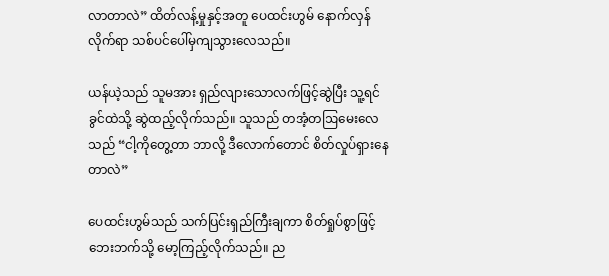လာတာလဲ” ထိတ်လန့်မှုနှင့်အတူ ပေထင်းဟွမ် နောက်လှန်လိုက်ရာ သစ်ပင်ပေါ်မှကျသွားလေသည်။

ယန်ယဲ့သည် သူမအား ရှည်လျားသောလက်ဖြင့်ဆွဲပြီး သူ့ရင်ခွင်ထဲသို့ ဆွဲထည့်လိုက်သည်။ သူသည် တအံ့တဩမေးလေသည် “ငါ့ကိုတွေ့တာ ဘာလို့ ဒီလောက်တောင် စိတ်လှုပ်ရှားနေတာလဲ”

ပေထင်းဟွမ်သည် သက်ပြင်းရှည်ကြီးချကာ စိတ်ရှုပ်စွာဖြင့် ဘေးဘက်သို့ မော့ကြည့်လိုက်သည်။ ည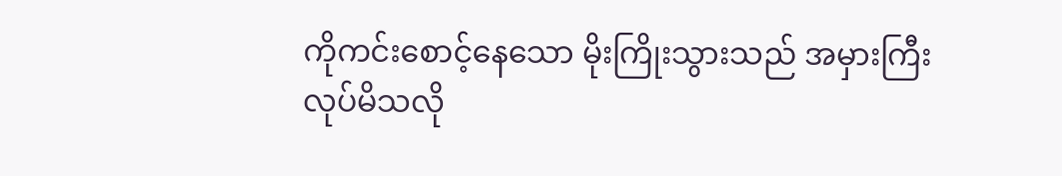ကိုကင်းစောင့်နေသော မိုးကြိုးသွားသည် အမှားကြီး လုပ်မိသလို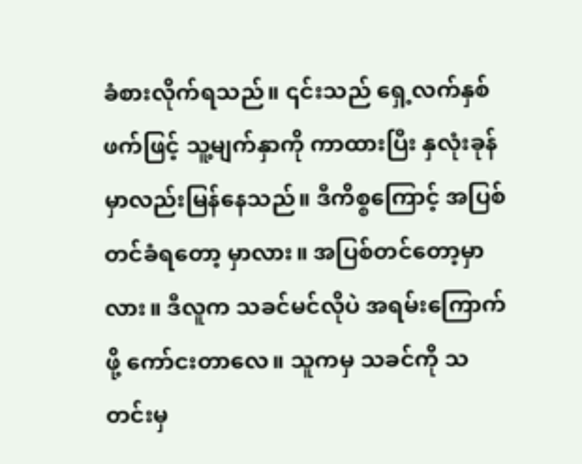ခံစားလိုက်ရသည်။ ၎င်းသည် ရှေ့လက်နှစ်ဖက်ဖြင့် သူ့မျက်နှာကို ကာထားပြီး နှလုံးခုန်မှာလည်းမြန်နေသည်။ ဒီကိစ္စကြောင့် အပြစ်တင်ခံရတော့ မှာလား။ အပြစ်တင်တော့မှာလား။ ဒီလူက သခင်မင်လိုပဲ အရမ်းကြောက်ဖို့ ကော်ငးတာလေ။ သူကမှ သခင်ကို သတင်းမှ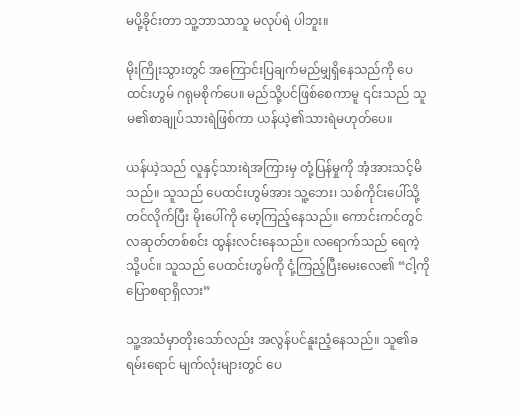မပို့ခိုင်းတာ သူ့ဘာသာသူ မလုပ်ရဲ ပါဘူး။

မိုးကြိုးသွားတွင် အကြောင်းပြချက်မည်မျှရှိနေသည်ကို ပေထင်းဟွမ် ဂရုမစိုက်ပေ။ မည်သို့ပင်ဖြစ်စေကာမူ ၎င်းသည် သူမ၏စာချုပ်သားရဲဖြစ်ကာ ယန်ယဲ့၏သားရဲမဟုတ်ပေ။

ယန်ယဲ့သည် လူနှင့်သားရဲအကြားမှ တုံ့ပြန်မှုကို အံ့အားသင့်မိသည်။ သူသည် ပေထင်းဟွမ်အား သူ့ဘေး၊ သစ်ကိုင်းပေါ်သို့တင်လိုက်ပြီး မိုးပေါ်ကို မော့ကြည့်နေသည်။ ကောင်းကင်တွင် လဆုတ်တစ်စင်း ထွန်းလင်းနေသည်။ လရောက်သည် ရေကဲ့သို့ပင်။ သူသည် ပေထင်းဟွမ်ကို ငုံ့ကြည့်ပြီးမေးလေ‌၏ “ငါ့ကိုပြောစရာရှိလား”

သူ့အသံမှာတိုးသော်လည်း အလွန်ပင်နူးညံ့နေသည်။ သူ၏ခရမ်းရောင် မျက်လုံးများတွင် ပေ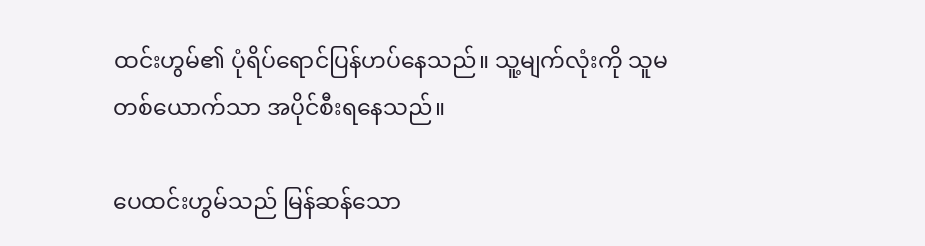ထင်းဟွမ်၏ ပုံရိပ်ရောင်ပြန်ဟပ်နေသည်။ သူ့မျက်လုံးကို သူမတစ်ယောက်သာ အပိုင်စီးရနေသည်။

ပေထင်းဟွမ်သည် မြန်ဆန်သော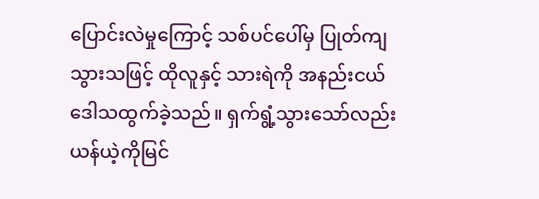ပြောင်းလဲမှုကြောင့် သစ်ပင်ပေါ်မှ ပြုတ်ကျသွားသဖြင့် ထိုလူနှင့် သားရဲကို အနည်းငယ်ဒေါသထွက်ခဲ့သည်။ ရှက်ရွံ့သွားသော်လည်း ယန်ယဲ့ကိုမြင်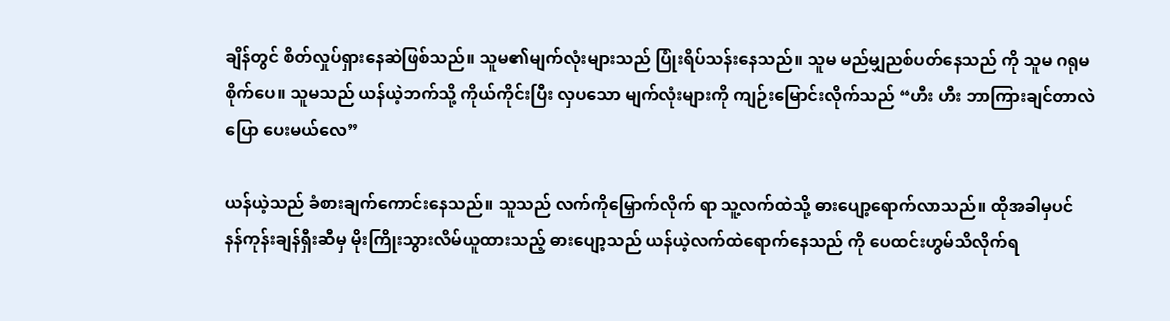ချိန်တွင် စိတ်လှုပ်ရှားနေဆဲဖြစ်သည်။ သူမ၏မျက်လုံးများသည် ပြုံးရိပ်သန်းနေသည်။ သူမ မည်မျှညစ်ပတ်နေသည် ကို သူမ ဂရုမစိုက်ပေ။ သူမသည် ယန်ယဲ့ဘက်သို့ ကိုယ်ကိုင်းပြီး လှပသော မျက်လုံးများကို ကျဉ်းမြောင်းလိုက်သည် “ဟီး ဟီး ဘာကြားချင်တာလဲ ပြော ပေးမယ်လေ”

ယန်ယဲ့သည် ခံစားချက်ကောင်းနေသည်။ သူသည် လက်ကိုမြှောက်လိုက် ရာ သူ့လက်ထဲသို့ ဓားပျော့ရောက်လာသည်။ ထိုအခါမှပင် နန်ကုန်းချန်ရှီးဆီမှ မိုးကြိုးသွားလိမ်ယူထားသည့် ဓားပျော့သည် ယန်ယဲ့လက်ထဲရောက်နေသည် ကို ပေထင်းဟွမ်သိလိုက်ရ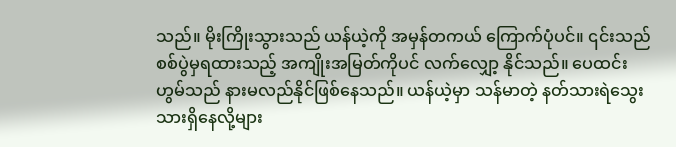သည်။ မိုးကြိုးသွားသည် ယန်ယဲ့ကို အမှန်တကယ် ကြောက်ပုံပင်။ ၎င်းသည် စစ်ပွဲမှရထားသည့် အကျိုးအမြတ်ကိုပင် လက်လျှော့ နိုင်သည်။ ပေထင်းဟွမ်သည် နားမလည်နိုင်ဖြစ်နေသည်။ ယန်ယဲ့မှာ သန်မာတဲ့ နတ်သားရဲသွေးသားရှိနေလို့များ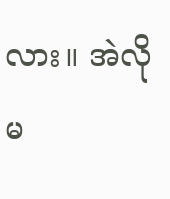လား။ အဲလိုမ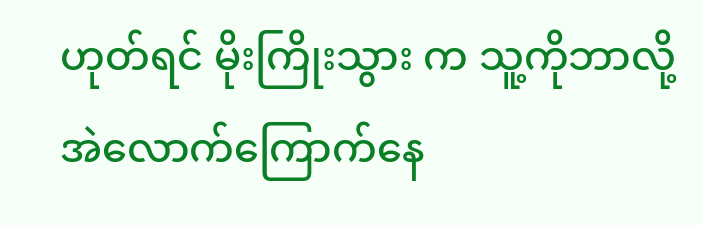ဟုတ်ရင် မိုးကြိုးသွား က သူ့ကိုဘာလို့ အဲလောက်ကြောက်နေ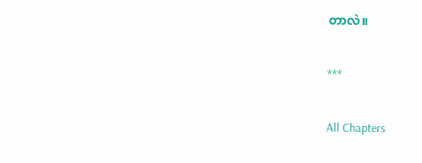တာလဲ။

***

All Chapters